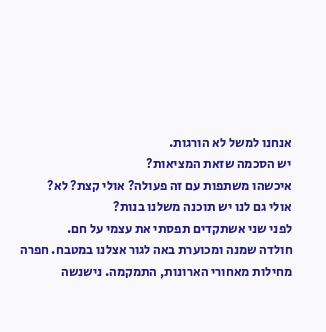אנחנו למשל לא הורגות.
יש הסכמה שזאת המציאות?
איכשהו משתפות עם זה פעולה? אולי קצת? לא?
אולי גם לנו יש תוכנה משלנו בנות?
לפני שני אשתקדים תפסתי את עצמי על חם.
חולדה שמנה ומכוערת באה לגור אצלנו במטבח. חפרה מחילות מאחורי הארונות, התמקמה. נישנשה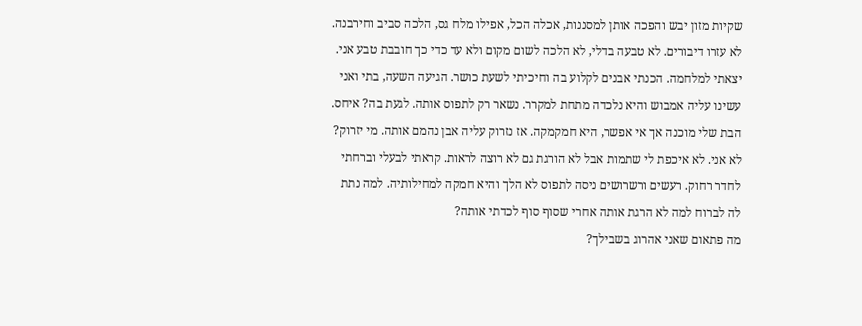שקיות מזון יבש והפכה אותן למסננות, אכלה הכל, אפילו מלח גס, הלכה סביב וחירבנה. לא עזרו דיבורים. לא טבעה בדלי, לא הלכה לשום מקום ולא עד כדי כך חובבת טבע אני.
יצאתי למלחמה. הכנתי אבנים לקלוע בה וחיכיתי לשעת כושר. הגיעה השעה, בתי ואני עשינו עליה אמבוש והיא נלכדה מתחת למקרר. נשאר רק לתפוס אותה. לגעת בה? איחס. הבת שלי מוכנה אך אי אפשר, היא חמקמקה. אז נזרוק עליה אבן נהמם אותה. מי יזרוק? לא אני. לא איכפת לי שתמות אבל לא הורגת גם לא רוצה לראות. קראתי לבעלי וברחתי לחדר רחוק. רעשים ורשרושים ניסה לתפוס לא הלך והיא חמקה למחילותיה. למה נתת לה לברוח למה לא הרגת אותה אחרי שסוף סוף לכדתי אותה?
מה פתאום שאני אהרוג בשבילך?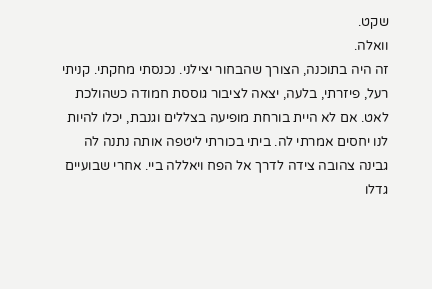שקט.
וואלה.
זה היה בתוכנה, הצורך שהבחור יצילני. נכנסתי מחקתי. קניתי רעל, פיזרתי, בלעה, יצאה לציבור גוססת חמודה כשהולכת לאט. אם לא היית בורחת מופיעה בצללים וגנבת, יכלו להיות לנו יחסים אמרתי לה. ביתי בכורתי ליטפה אותה נתנה לה גבינה צהובה צידה לדרך אל הפח ויאללה ביי. אחרי שבועיים גדלו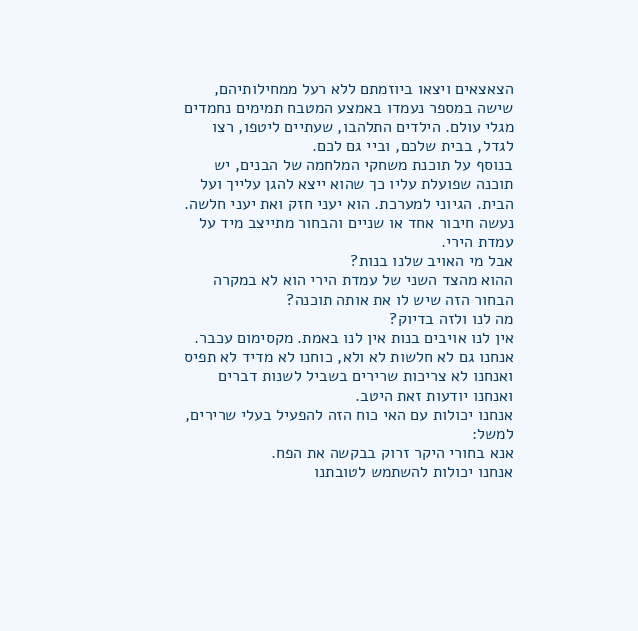הצאצאים ויצאו ביוזמתם ללא רעל ממחילותיהם, שישה במספר נעמדו באמצע המטבח תמימים נחמדים מגלי עולם. הילדים התלהבו, שעתיים ליטפו, רצו לגדל, בבית שלכם, וביי גם לכם.
בנוסף על תוכנת משחקי המלחמה של הבנים, יש תוכנה שפועלת עליו כך שהוא ייצא להגן עלייך ועל הבית. הגיוני למערכת. הוא יעני חזק ואת יעני חלשה. נעשה חיבור אחד או שניים והבחור מתייצב מיד על עמדת הירי.
אבל מי האויב שלנו בנות?
ההוא מהצד השני של עמדת הירי הוא לא במקרה הבחור הזה שיש לו את אותה תוכנה?
מה לנו ולזה בדיוק?
אין לנו אויבים בנות אין לנו באמת. מקסימום עכבר. אנחנו גם לא חלשות לא ולא, כוחנו לא מדיד לא תפיס ואנחנו לא צריכות שרירים בשביל לשנות דברים ואנחנו יודעות זאת היטב.
אנחנו יכולות עם האי כוח הזה להפעיל בעלי שרירים, למשל:
אנא בחורי היקר זרוק בבקשה את הפח.
אנחנו יכולות להשתמש לטובתנו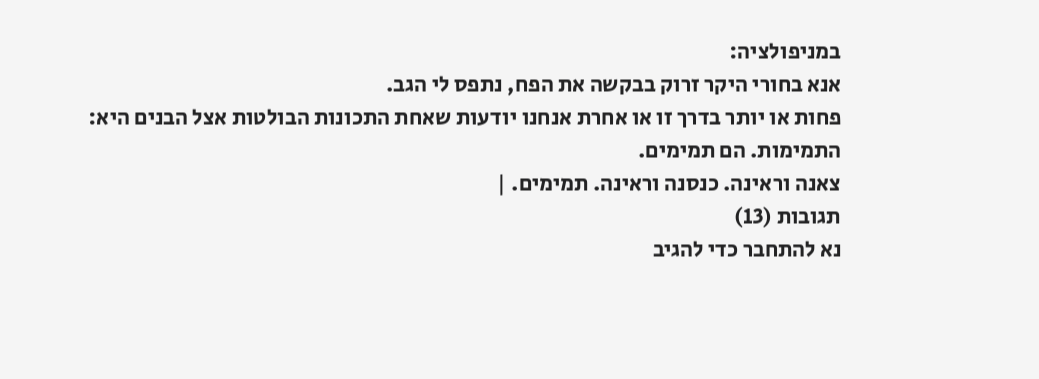במניפולציה:
אנא בחורי היקר זרוק בבקשה את הפח, נתפס לי הגב.
פחות או יותר בדרך זו או אחרת אנחנו יודעות שאחת התכונות הבולטות אצל הבנים היא:
התמימות. הם תמימים.
צאנה וראינה. כנסנה וראינה. תמימים. |
תגובות (13)
נא להתחבר כדי להגיב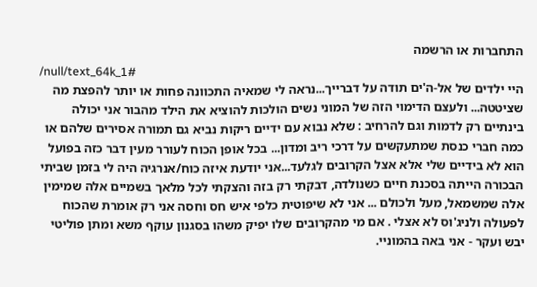התחברות או הרשמה
/null/text_64k_1#
היי ילדים של אל-ה'ים תודה על דברייך...נראה לי שמאיה התכוונה פחות או יותר להפצת מה שציטטה... ולעצם הדימוי הזה של המוני נשים הולכות להוציא את הילד מהבור אני יכולה בינתיים רק לדמות וגם להרחיב : שלא נבוא עם ידיים ריקות נביא גם תמורה אסירים שלהם או כמה חברי כנסת שמתעקשים על דרכי ריב ומדון... בכל אופן הכוח לעורר מעין דבר כזה בפועל הוא לא בידיים שלי אלא אצל הקרובים לגלעד...אני יודעת איזה כוח/אנרגיה היה לי בזמן שביתי הבכורה הייתה בסכנת חיים כשנולדה, דבקתי רק בזה והצקתי לכל מלאך בשמיים אלה שמימין אלה שמשמאל, מעל ולכולם ... אני לא שיפוטית כלפי איש חס וחסה אני רק אומרת שהכוח לפעולה ולניג'וס לא אצלי . אם מי מהקרובים שלו יפיק משהו בסגנון עוקף משא ומתן פוליטי יבש ועקר - אני באה בהמוניי.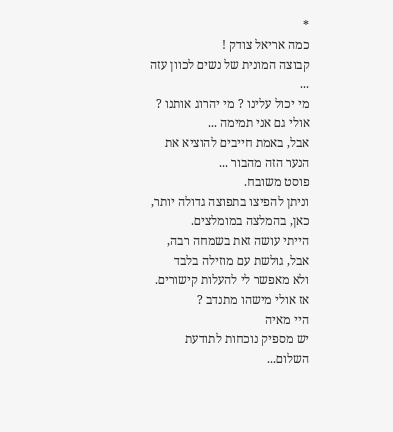*
כמה אריאל צודק !
קבוצה המונית של נשים לכוון עזה ...
מי יכול עלינו ? מי יהרוג אותנו ?
אולי גם אני תמימה ...
אבל, באמת חייבים להוציא את הנער הזה מהבור ...
פוסט משובח.
וניתן להפיצו בתפוצה גדולה יותר, כאן, בהמלצה במומלצים.
הייתי עושה זאת בשמחה רבה, אבל, גולשת עם מוזילה בלבד
ולא מאפשר לי להעלות קישורים.
אז אולי מישהו מתנדב ?
היי מאיה
יש מספיק נוכחות לתודעת השלום...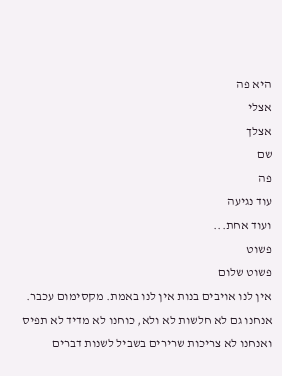היא פה
אצלי
אצלך
שם
פה
עוד נגיעה
ועוד אחת...
פשוט
פשוט שלום
אין לנו אויבים בנות אין לנו באמת. מקסימום עכבר. אנחנו גם לא חלשות לא ולא, כוחנו לא מדיד לא תפיס ואנחנו לא צריכות שרירים בשביל לשנות דברים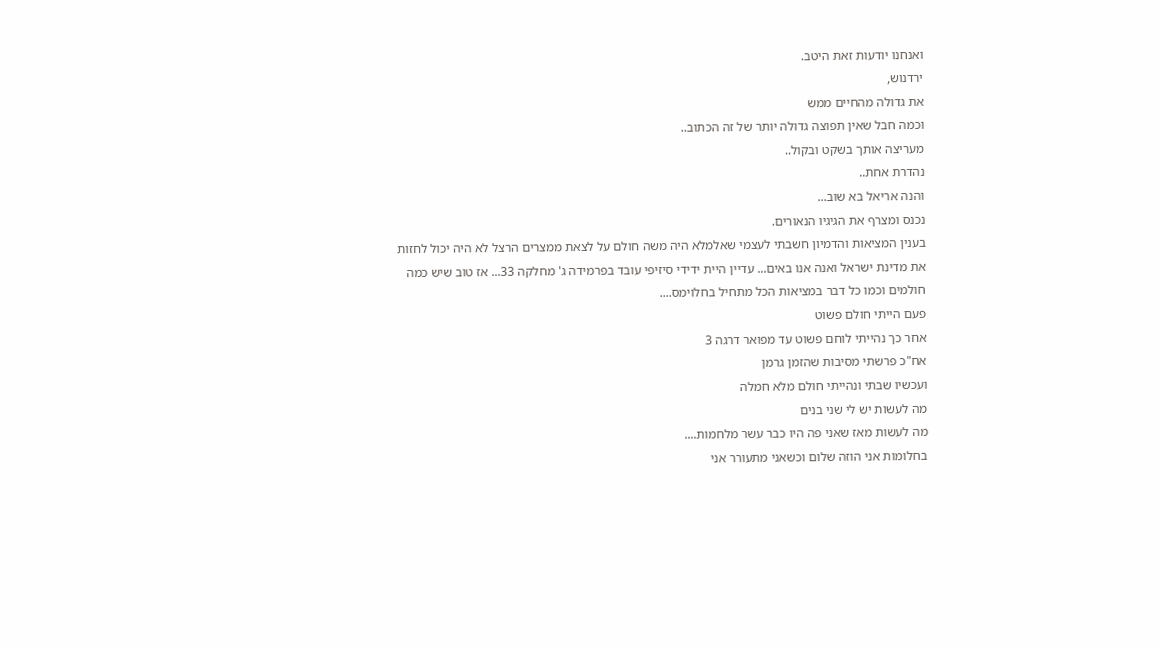ואנחנו יודעות זאת היטב.
ירדנוש,
את גדולה מהחיים ממש
וכמה חבל שאין תפוצה גדולה יותר של זה הכתוב..
מעריצה אותך בשקט ובקול..
נהדרת אחת..
והנה אריאל בא שוב...
נכנס ומצרף את הגיגיו הנאורים.
בענין המציאות והדמיון חשבתי לעצמי שאלמלא היה משה חולם על לצאת ממצרים הרצל לא היה יכול לחזות את מדינת ישראל ואנה אנו באים... עדיין היית ידידי סיזיפי עובד בפרמידה ג' מחלקה 33... אז טוב שיש כמה חולמים וכמו כל דבר במציאות הכל מתחיל בחלוימס....
פעם הייתי חולם פשוט
אחר כך נהייתי לוחם פשוט עד מפואר דרגה 3
אח"כ פרשתי מסיבות שהזמן גרמן
ועכשיו שבתי ונהייתי חולם מלא חמלה
מה לעשות יש לי שני בנים
מה לעשות מאז שאני פה היו כבר עשר מלחמות....
בחלומות אני הוזה שלום וכשאני מתעורר אני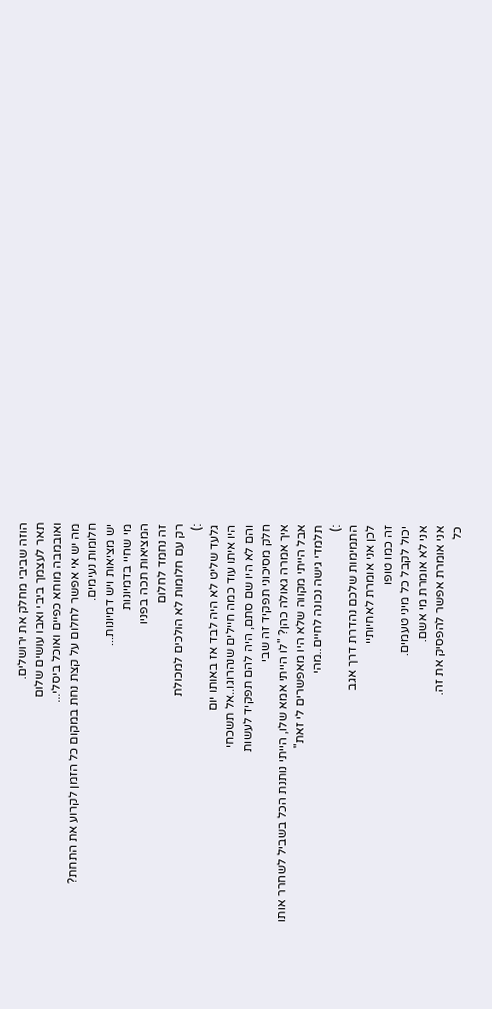הוזה שביבי מחלק את ירושלים.
תאר לעצמך ביבי ואבו עושים שלום
ואובמבה מוחא כפיים ואוכל ביסלי...
מה יש אי אפשר לחלום על קצת נחת במקום כל הזמן לקרוע את התחת?
חלומות נעימים.
יש מציאות ויש דמיונות...
מי שחיי בדמיונות
המציאות תכה בפניו
זה נחמד לחלום
רק עם חלומות לא הולכים למכולת
:)
גלעד שליט לא היה לבד אז באותו יום
היו איתו עוד כמה חיילים שנהרוגו..אל תשכחי
והם לא היו שם סתם, היה להם תפקיד לעשות
חלק מסיכוני תפקיד זה שבי
איך אמרה גאולה כהן? "לו הייתי אמא שלו, הייתי נותנת הכל בשביל לשחרר אותו
אבל הייתי מקווה שלא היו מאפשרים לי זאת"
תלמדי גישה נכונה לחיים..מהי
:)
התמימות שלכם נהדרת דרך אגב
לכן אני אומרת לאחיותיי
זה כמו טופו
יכול לקבל כל מיני טעמים.
אני לא אומרת מי אשם.
אני אומרת אפשר להפסיק את זה.
כל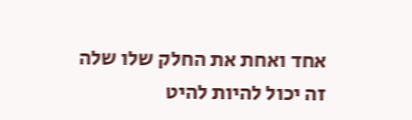אחד ואחת את החלק שלו שלה
זה יכול להיות להיט